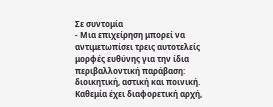Σε συντομία
- Μια επιχείρηση μπορεί να αντιμετωπίσει τρεις αυτοτελείς μορφές ευθύνης για την ίδια περιβαλλοντική παράβαση: διοικητική, αστική και ποινική. Καθεμία έχει διαφορετική αρχή,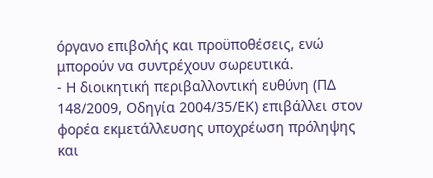όργανο επιβολής και προϋποθέσεις, ενώ μπορούν να συντρέχουν σωρευτικά.
- Η διοικητική περιβαλλοντική ευθύνη (ΠΔ 148/2009, Οδηγία 2004/35/ΕΚ) επιβάλλει στον φορέα εκμετάλλευσης υποχρέωση πρόληψης και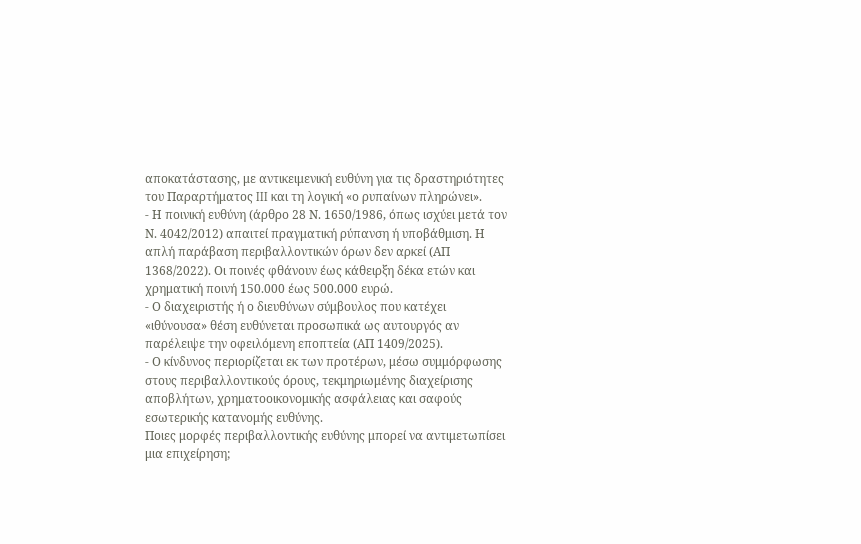αποκατάστασης, με αντικειμενική ευθύνη για τις δραστηριότητες του Παραρτήματος III και τη λογική «ο ρυπαίνων πληρώνει».
- Η ποινική ευθύνη (άρθρο 28 Ν. 1650/1986, όπως ισχύει μετά τον Ν. 4042/2012) απαιτεί πραγματική ρύπανση ή υποβάθμιση. Η απλή παράβαση περιβαλλοντικών όρων δεν αρκεί (ΑΠ 1368/2022). Οι ποινές φθάνουν έως κάθειρξη δέκα ετών και χρηματική ποινή 150.000 έως 500.000 ευρώ.
- Ο διαχειριστής ή ο διευθύνων σύμβουλος που κατέχει «ιθύνουσα» θέση ευθύνεται προσωπικά ως αυτουργός αν παρέλειψε την οφειλόμενη εποπτεία (ΑΠ 1409/2025).
- Ο κίνδυνος περιορίζεται εκ των προτέρων, μέσω συμμόρφωσης στους περιβαλλοντικούς όρους, τεκμηριωμένης διαχείρισης αποβλήτων, χρηματοοικονομικής ασφάλειας και σαφούς εσωτερικής κατανομής ευθύνης.
Ποιες μορφές περιβαλλοντικής ευθύνης μπορεί να αντιμετωπίσει μια επιχείρηση;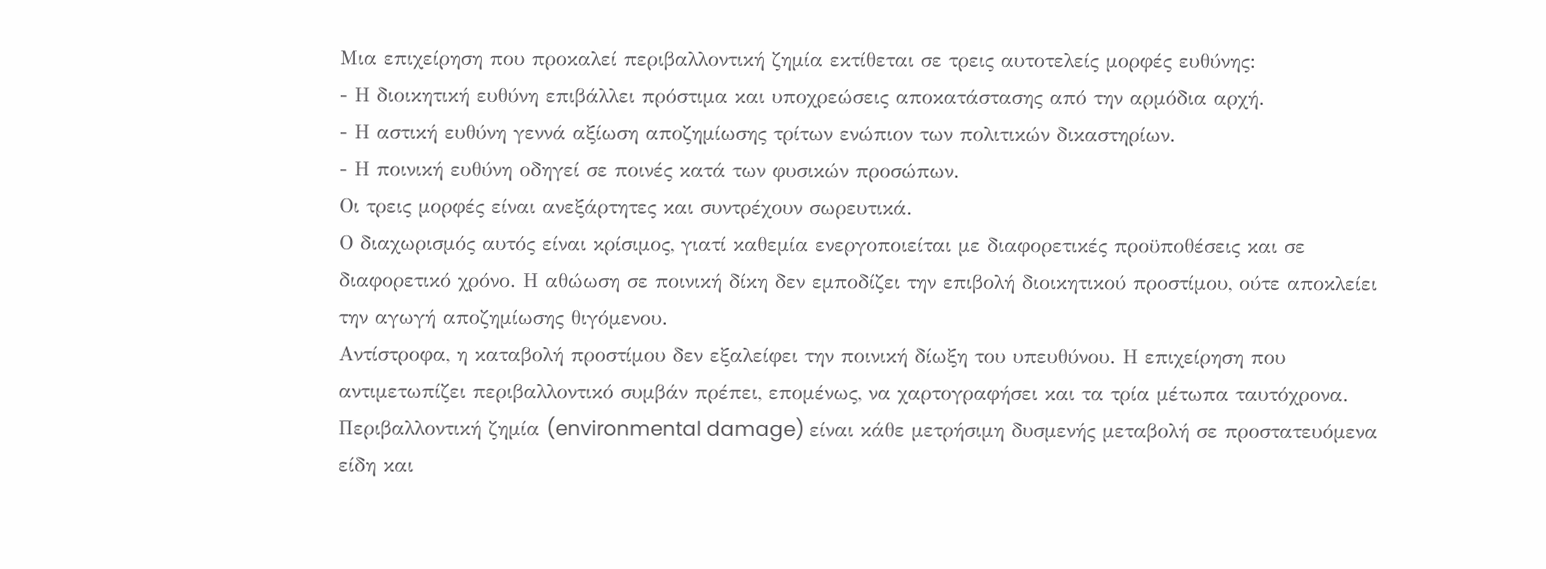Μια επιχείρηση που προκαλεί περιβαλλοντική ζημία εκτίθεται σε τρεις αυτοτελείς μορφές ευθύνης:
- Η διοικητική ευθύνη επιβάλλει πρόστιμα και υποχρεώσεις αποκατάστασης από την αρμόδια αρχή.
- Η αστική ευθύνη γεννά αξίωση αποζημίωσης τρίτων ενώπιον των πολιτικών δικαστηρίων.
- Η ποινική ευθύνη οδηγεί σε ποινές κατά των φυσικών προσώπων.
Οι τρεις μορφές είναι ανεξάρτητες και συντρέχουν σωρευτικά.
Ο διαχωρισμός αυτός είναι κρίσιμος, γιατί καθεμία ενεργοποιείται με διαφορετικές προϋποθέσεις και σε διαφορετικό χρόνο. Η αθώωση σε ποινική δίκη δεν εμποδίζει την επιβολή διοικητικού προστίμου, ούτε αποκλείει την αγωγή αποζημίωσης θιγόμενου.
Αντίστροφα, η καταβολή προστίμου δεν εξαλείφει την ποινική δίωξη του υπευθύνου. Η επιχείρηση που αντιμετωπίζει περιβαλλοντικό συμβάν πρέπει, επομένως, να χαρτογραφήσει και τα τρία μέτωπα ταυτόχρονα.
Περιβαλλοντική ζημία (environmental damage) είναι κάθε μετρήσιμη δυσμενής μεταβολή σε προστατευόμενα είδη και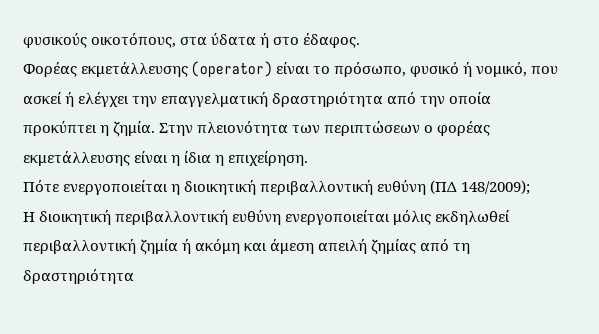φυσικούς οικοτόπους, στα ύδατα ή στο έδαφος.
Φορέας εκμετάλλευσης (operator) είναι το πρόσωπο, φυσικό ή νομικό, που ασκεί ή ελέγχει την επαγγελματική δραστηριότητα από την οποία προκύπτει η ζημία. Στην πλειονότητα των περιπτώσεων ο φορέας εκμετάλλευσης είναι η ίδια η επιχείρηση.
Πότε ενεργοποιείται η διοικητική περιβαλλοντική ευθύνη (ΠΔ 148/2009);
Η διοικητική περιβαλλοντική ευθύνη ενεργοποιείται μόλις εκδηλωθεί περιβαλλοντική ζημία ή ακόμη και άμεση απειλή ζημίας από τη δραστηριότητα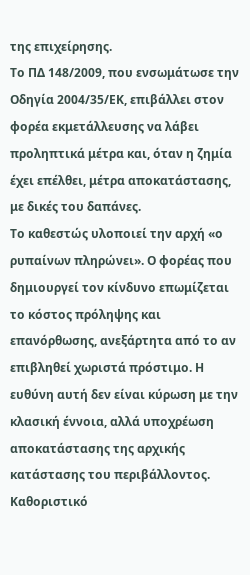της επιχείρησης.
Το ΠΔ 148/2009, που ενσωμάτωσε την Οδηγία 2004/35/ΕΚ, επιβάλλει στον φορέα εκμετάλλευσης να λάβει προληπτικά μέτρα και, όταν η ζημία έχει επέλθει, μέτρα αποκατάστασης, με δικές του δαπάνες.
Το καθεστώς υλοποιεί την αρχή «ο ρυπαίνων πληρώνει». Ο φορέας που δημιουργεί τον κίνδυνο επωμίζεται το κόστος πρόληψης και επανόρθωσης, ανεξάρτητα από το αν επιβληθεί χωριστά πρόστιμο. Η ευθύνη αυτή δεν είναι κύρωση με την κλασική έννοια, αλλά υποχρέωση αποκατάστασης της αρχικής κατάστασης του περιβάλλοντος.
Καθοριστικό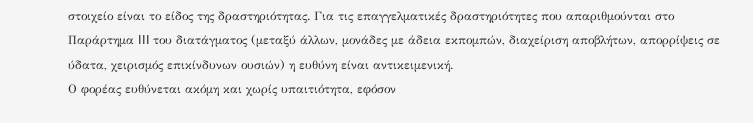στοιχείο είναι το είδος της δραστηριότητας. Για τις επαγγελματικές δραστηριότητες που απαριθμούνται στο Παράρτημα III του διατάγματος (μεταξύ άλλων, μονάδες με άδεια εκπομπών, διαχείριση αποβλήτων, απορρίψεις σε ύδατα, χειρισμός επικίνδυνων ουσιών) η ευθύνη είναι αντικειμενική.
Ο φορέας ευθύνεται ακόμη και χωρίς υπαιτιότητα, εφόσον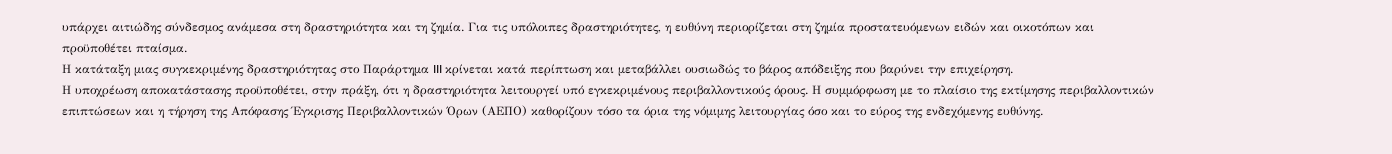υπάρχει αιτιώδης σύνδεσμος ανάμεσα στη δραστηριότητα και τη ζημία. Για τις υπόλοιπες δραστηριότητες, η ευθύνη περιορίζεται στη ζημία προστατευόμενων ειδών και οικοτόπων και προϋποθέτει πταίσμα.
Η κατάταξη μιας συγκεκριμένης δραστηριότητας στο Παράρτημα III κρίνεται κατά περίπτωση και μεταβάλλει ουσιωδώς το βάρος απόδειξης που βαρύνει την επιχείρηση.
Η υποχρέωση αποκατάστασης προϋποθέτει, στην πράξη, ότι η δραστηριότητα λειτουργεί υπό εγκεκριμένους περιβαλλοντικούς όρους. Η συμμόρφωση με το πλαίσιο της εκτίμησης περιβαλλοντικών επιπτώσεων και η τήρηση της Απόφασης Έγκρισης Περιβαλλοντικών Όρων (ΑΕΠΟ) καθορίζουν τόσο τα όρια της νόμιμης λειτουργίας όσο και το εύρος της ενδεχόμενης ευθύνης.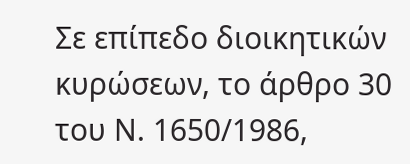Σε επίπεδο διοικητικών κυρώσεων, το άρθρο 30 του Ν. 1650/1986,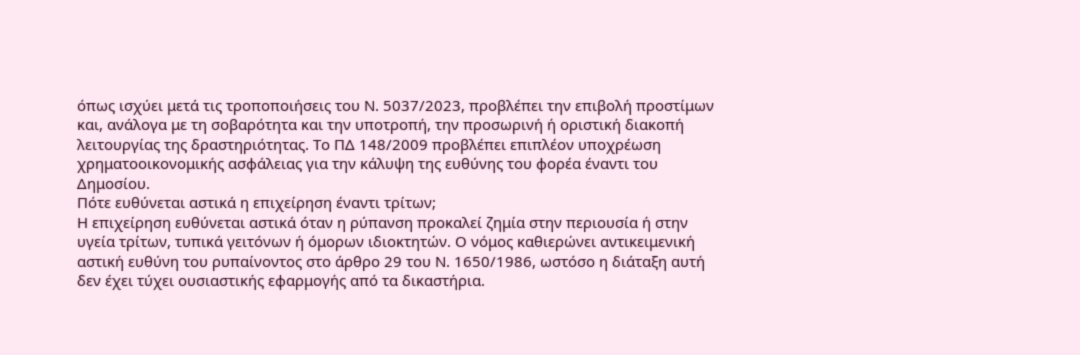όπως ισχύει μετά τις τροποποιήσεις του Ν. 5037/2023, προβλέπει την επιβολή προστίμων και, ανάλογα με τη σοβαρότητα και την υποτροπή, την προσωρινή ή οριστική διακοπή λειτουργίας της δραστηριότητας. Το ΠΔ 148/2009 προβλέπει επιπλέον υποχρέωση χρηματοοικονομικής ασφάλειας για την κάλυψη της ευθύνης του φορέα έναντι του Δημοσίου.
Πότε ευθύνεται αστικά η επιχείρηση έναντι τρίτων;
Η επιχείρηση ευθύνεται αστικά όταν η ρύπανση προκαλεί ζημία στην περιουσία ή στην υγεία τρίτων, τυπικά γειτόνων ή όμορων ιδιοκτητών. Ο νόμος καθιερώνει αντικειμενική αστική ευθύνη του ρυπαίνοντος στο άρθρο 29 του Ν. 1650/1986, ωστόσο η διάταξη αυτή δεν έχει τύχει ουσιαστικής εφαρμογής από τα δικαστήρια.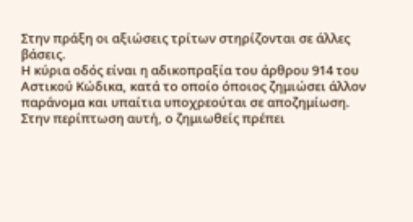Στην πράξη οι αξιώσεις τρίτων στηρίζονται σε άλλες βάσεις.
Η κύρια οδός είναι η αδικοπραξία του άρθρου 914 του Αστικού Κώδικα, κατά το οποίο όποιος ζημιώσει άλλον παράνομα και υπαίτια υποχρεούται σε αποζημίωση. Στην περίπτωση αυτή, ο ζημιωθείς πρέπει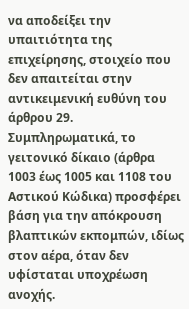να αποδείξει την υπαιτιότητα της επιχείρησης, στοιχείο που δεν απαιτείται στην αντικειμενική ευθύνη του άρθρου 29.
Συμπληρωματικά, το γειτονικό δίκαιο (άρθρα 1003 έως 1005 και 1108 του Αστικού Κώδικα) προσφέρει βάση για την απόκρουση βλαπτικών εκπομπών, ιδίως στον αέρα, όταν δεν υφίσταται υποχρέωση ανοχής.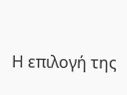Η επιλογή της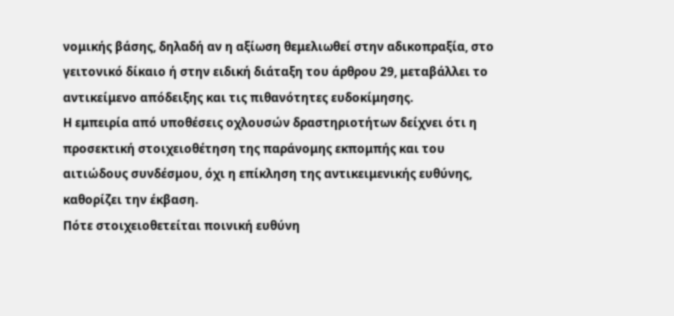νομικής βάσης, δηλαδή αν η αξίωση θεμελιωθεί στην αδικοπραξία, στο γειτονικό δίκαιο ή στην ειδική διάταξη του άρθρου 29, μεταβάλλει το αντικείμενο απόδειξης και τις πιθανότητες ευδοκίμησης.
Η εμπειρία από υποθέσεις οχλουσών δραστηριοτήτων δείχνει ότι η προσεκτική στοιχειοθέτηση της παράνομης εκπομπής και του αιτιώδους συνδέσμου, όχι η επίκληση της αντικειμενικής ευθύνης, καθορίζει την έκβαση.
Πότε στοιχειοθετείται ποινική ευθύνη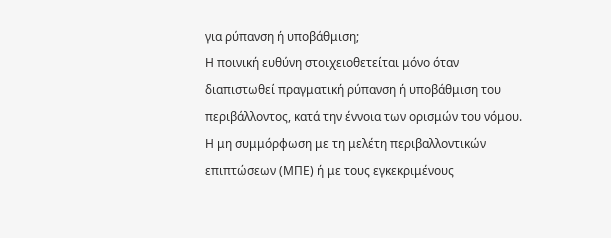για ρύπανση ή υποβάθμιση;
Η ποινική ευθύνη στοιχειοθετείται μόνο όταν διαπιστωθεί πραγματική ρύπανση ή υποβάθμιση του περιβάλλοντος, κατά την έννοια των ορισμών του νόμου.
Η μη συμμόρφωση με τη μελέτη περιβαλλοντικών επιπτώσεων (ΜΠΕ) ή με τους εγκεκριμένους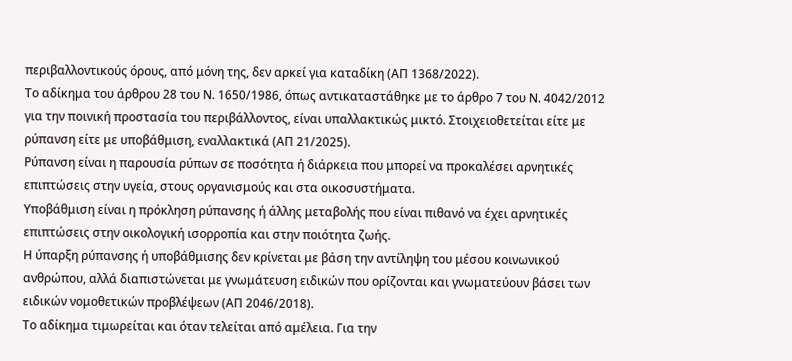περιβαλλοντικούς όρους, από μόνη της, δεν αρκεί για καταδίκη (ΑΠ 1368/2022).
Το αδίκημα του άρθρου 28 του Ν. 1650/1986, όπως αντικαταστάθηκε με το άρθρο 7 του Ν. 4042/2012 για την ποινική προστασία του περιβάλλοντος, είναι υπαλλακτικώς μικτό. Στοιχειοθετείται είτε με ρύπανση είτε με υποβάθμιση, εναλλακτικά (ΑΠ 21/2025).
Ρύπανση είναι η παρουσία ρύπων σε ποσότητα ή διάρκεια που μπορεί να προκαλέσει αρνητικές επιπτώσεις στην υγεία, στους οργανισμούς και στα οικοσυστήματα.
Υποβάθμιση είναι η πρόκληση ρύπανσης ή άλλης μεταβολής που είναι πιθανό να έχει αρνητικές επιπτώσεις στην οικολογική ισορροπία και στην ποιότητα ζωής.
Η ύπαρξη ρύπανσης ή υποβάθμισης δεν κρίνεται με βάση την αντίληψη του μέσου κοινωνικού ανθρώπου, αλλά διαπιστώνεται με γνωμάτευση ειδικών που ορίζονται και γνωματεύουν βάσει των ειδικών νομοθετικών προβλέψεων (ΑΠ 2046/2018).
Το αδίκημα τιμωρείται και όταν τελείται από αμέλεια. Για την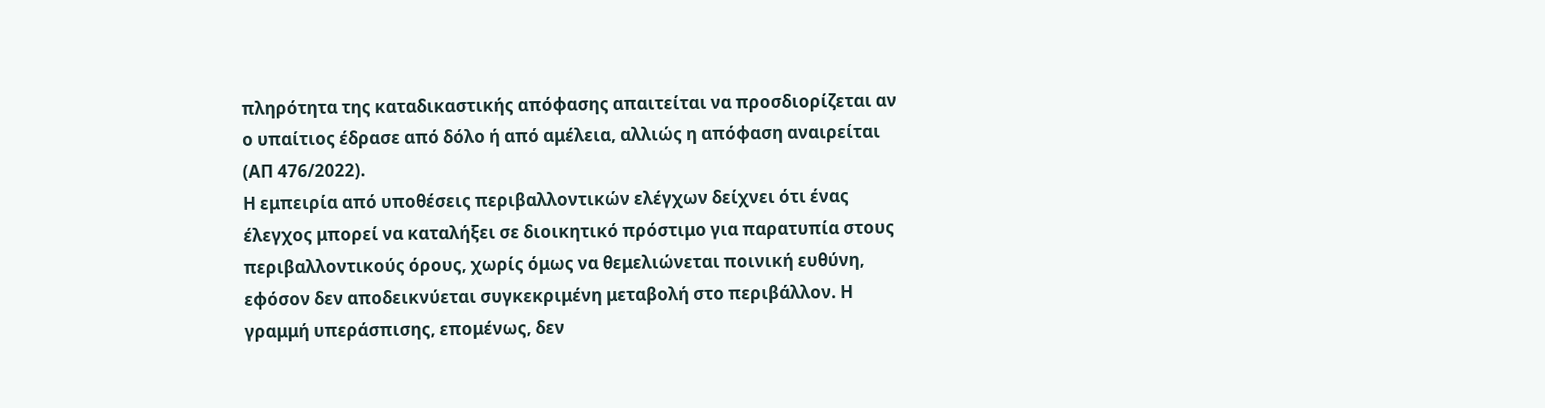πληρότητα της καταδικαστικής απόφασης απαιτείται να προσδιορίζεται αν ο υπαίτιος έδρασε από δόλο ή από αμέλεια, αλλιώς η απόφαση αναιρείται (ΑΠ 476/2022).
Η εμπειρία από υποθέσεις περιβαλλοντικών ελέγχων δείχνει ότι ένας έλεγχος μπορεί να καταλήξει σε διοικητικό πρόστιμο για παρατυπία στους περιβαλλοντικούς όρους, χωρίς όμως να θεμελιώνεται ποινική ευθύνη, εφόσον δεν αποδεικνύεται συγκεκριμένη μεταβολή στο περιβάλλον. Η γραμμή υπεράσπισης, επομένως, δεν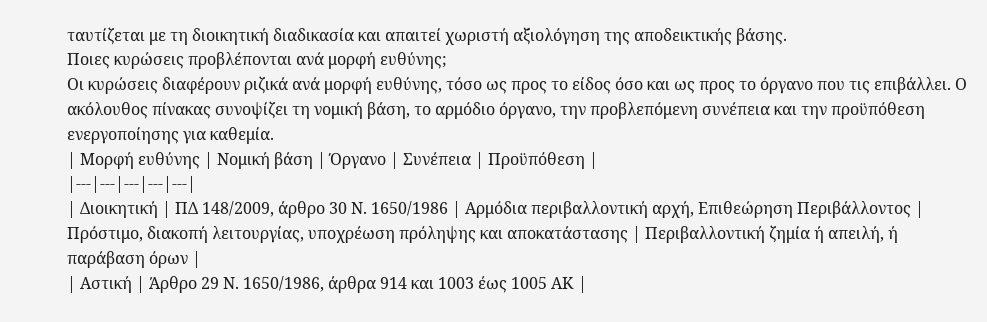ταυτίζεται με τη διοικητική διαδικασία και απαιτεί χωριστή αξιολόγηση της αποδεικτικής βάσης.
Ποιες κυρώσεις προβλέπονται ανά μορφή ευθύνης;
Οι κυρώσεις διαφέρουν ριζικά ανά μορφή ευθύνης, τόσο ως προς το είδος όσο και ως προς το όργανο που τις επιβάλλει. Ο ακόλουθος πίνακας συνοψίζει τη νομική βάση, το αρμόδιο όργανο, την προβλεπόμενη συνέπεια και την προϋπόθεση ενεργοποίησης για καθεμία.
| Μορφή ευθύνης | Νομική βάση | Όργανο | Συνέπεια | Προϋπόθεση |
|---|---|---|---|---|
| Διοικητική | ΠΔ 148/2009, άρθρο 30 Ν. 1650/1986 | Αρμόδια περιβαλλοντική αρχή, Επιθεώρηση Περιβάλλοντος | Πρόστιμο, διακοπή λειτουργίας, υποχρέωση πρόληψης και αποκατάστασης | Περιβαλλοντική ζημία ή απειλή, ή παράβαση όρων |
| Αστική | Άρθρο 29 Ν. 1650/1986, άρθρα 914 και 1003 έως 1005 ΑΚ |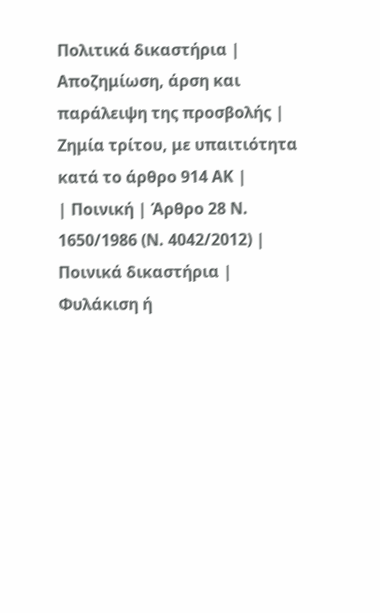Πολιτικά δικαστήρια | Αποζημίωση, άρση και παράλειψη της προσβολής | Ζημία τρίτου, με υπαιτιότητα κατά το άρθρο 914 ΑΚ |
| Ποινική | Άρθρο 28 Ν. 1650/1986 (Ν. 4042/2012) | Ποινικά δικαστήρια | Φυλάκιση ή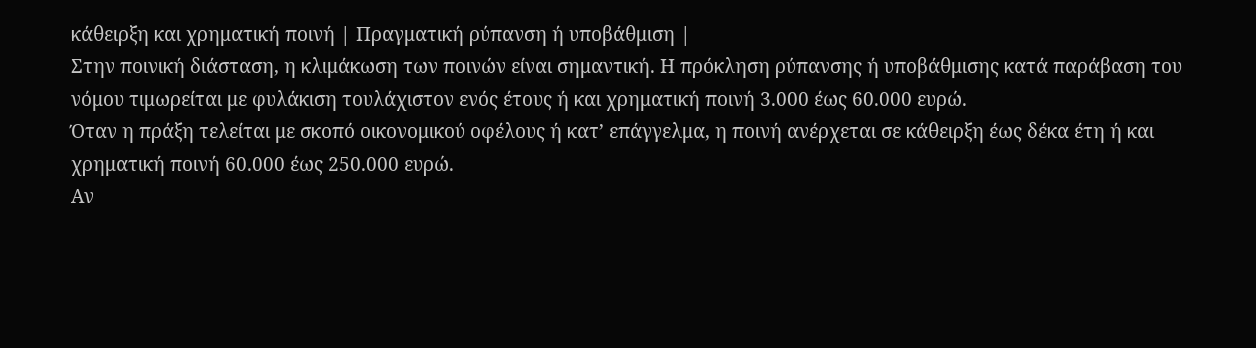κάθειρξη και χρηματική ποινή | Πραγματική ρύπανση ή υποβάθμιση |
Στην ποινική διάσταση, η κλιμάκωση των ποινών είναι σημαντική. Η πρόκληση ρύπανσης ή υποβάθμισης κατά παράβαση του νόμου τιμωρείται με φυλάκιση τουλάχιστον ενός έτους ή και χρηματική ποινή 3.000 έως 60.000 ευρώ.
Όταν η πράξη τελείται με σκοπό οικονομικού οφέλους ή κατ’ επάγγελμα, η ποινή ανέρχεται σε κάθειρξη έως δέκα έτη ή και χρηματική ποινή 60.000 έως 250.000 ευρώ.
Αν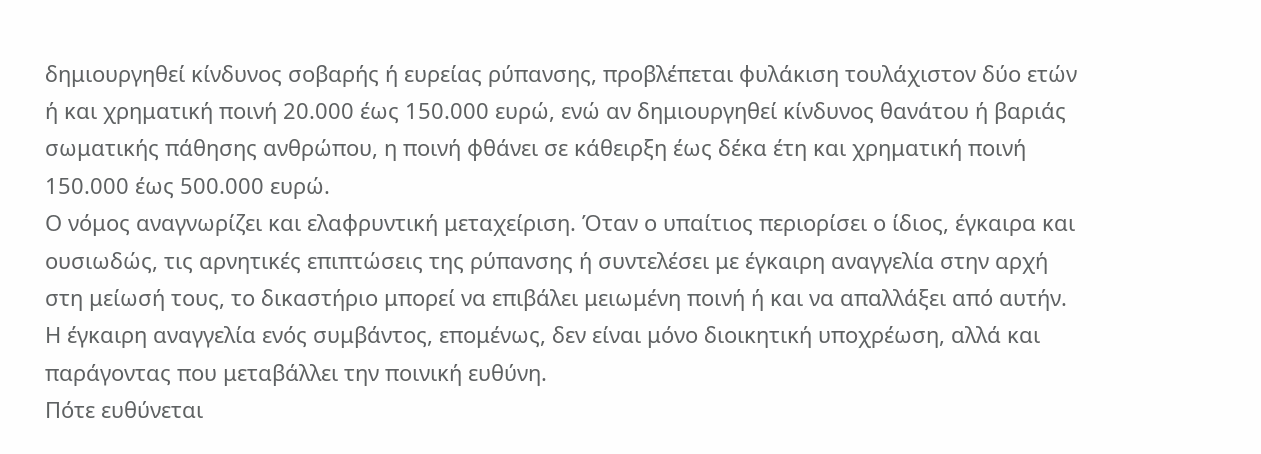δημιουργηθεί κίνδυνος σοβαρής ή ευρείας ρύπανσης, προβλέπεται φυλάκιση τουλάχιστον δύο ετών ή και χρηματική ποινή 20.000 έως 150.000 ευρώ, ενώ αν δημιουργηθεί κίνδυνος θανάτου ή βαριάς σωματικής πάθησης ανθρώπου, η ποινή φθάνει σε κάθειρξη έως δέκα έτη και χρηματική ποινή 150.000 έως 500.000 ευρώ.
Ο νόμος αναγνωρίζει και ελαφρυντική μεταχείριση. Όταν ο υπαίτιος περιορίσει ο ίδιος, έγκαιρα και ουσιωδώς, τις αρνητικές επιπτώσεις της ρύπανσης ή συντελέσει με έγκαιρη αναγγελία στην αρχή στη μείωσή τους, το δικαστήριο μπορεί να επιβάλει μειωμένη ποινή ή και να απαλλάξει από αυτήν.
Η έγκαιρη αναγγελία ενός συμβάντος, επομένως, δεν είναι μόνο διοικητική υποχρέωση, αλλά και παράγοντας που μεταβάλλει την ποινική ευθύνη.
Πότε ευθύνεται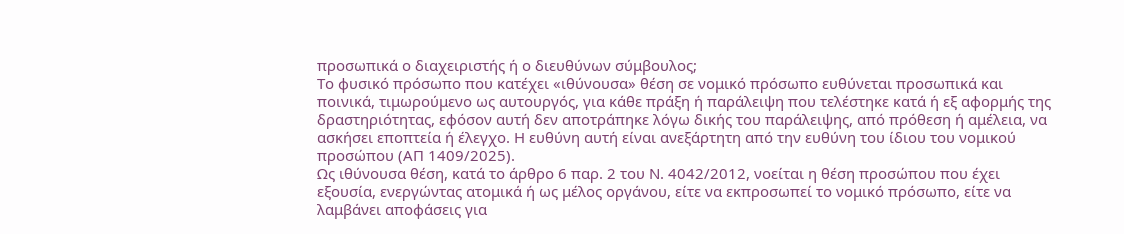προσωπικά ο διαχειριστής ή ο διευθύνων σύμβουλος;
Το φυσικό πρόσωπο που κατέχει «ιθύνουσα» θέση σε νομικό πρόσωπο ευθύνεται προσωπικά και ποινικά, τιμωρούμενο ως αυτουργός, για κάθε πράξη ή παράλειψη που τελέστηκε κατά ή εξ αφορμής της δραστηριότητας, εφόσον αυτή δεν αποτράπηκε λόγω δικής του παράλειψης, από πρόθεση ή αμέλεια, να ασκήσει εποπτεία ή έλεγχο. Η ευθύνη αυτή είναι ανεξάρτητη από την ευθύνη του ίδιου του νομικού προσώπου (ΑΠ 1409/2025).
Ως ιθύνουσα θέση, κατά το άρθρο 6 παρ. 2 του Ν. 4042/2012, νοείται η θέση προσώπου που έχει εξουσία, ενεργώντας ατομικά ή ως μέλος οργάνου, είτε να εκπροσωπεί το νομικό πρόσωπο, είτε να λαμβάνει αποφάσεις για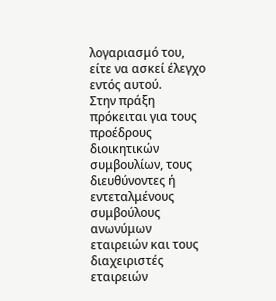λογαριασμό του, είτε να ασκεί έλεγχο εντός αυτού.
Στην πράξη πρόκειται για τους προέδρους διοικητικών συμβουλίων, τους διευθύνοντες ή εντεταλμένους συμβούλους ανωνύμων εταιρειών και τους διαχειριστές εταιρειών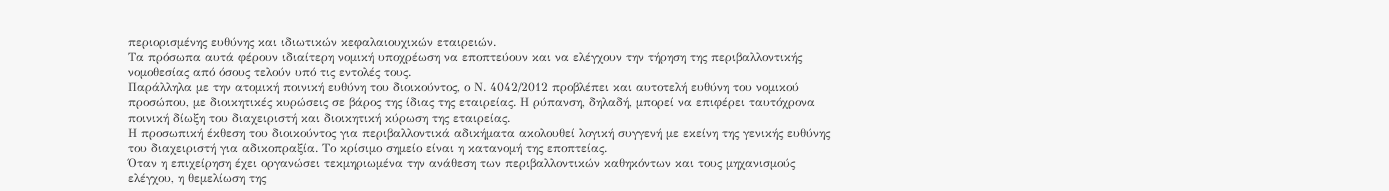περιορισμένης ευθύνης και ιδιωτικών κεφαλαιουχικών εταιρειών.
Τα πρόσωπα αυτά φέρουν ιδιαίτερη νομική υποχρέωση να εποπτεύουν και να ελέγχουν την τήρηση της περιβαλλοντικής νομοθεσίας από όσους τελούν υπό τις εντολές τους.
Παράλληλα με την ατομική ποινική ευθύνη του διοικούντος, ο Ν. 4042/2012 προβλέπει και αυτοτελή ευθύνη του νομικού προσώπου, με διοικητικές κυρώσεις σε βάρος της ίδιας της εταιρείας. Η ρύπανση, δηλαδή, μπορεί να επιφέρει ταυτόχρονα ποινική δίωξη του διαχειριστή και διοικητική κύρωση της εταιρείας.
Η προσωπική έκθεση του διοικούντος για περιβαλλοντικά αδικήματα ακολουθεί λογική συγγενή με εκείνη της γενικής ευθύνης του διαχειριστή για αδικοπραξία. Το κρίσιμο σημείο είναι η κατανομή της εποπτείας.
Όταν η επιχείρηση έχει οργανώσει τεκμηριωμένα την ανάθεση των περιβαλλοντικών καθηκόντων και τους μηχανισμούς ελέγχου, η θεμελίωση της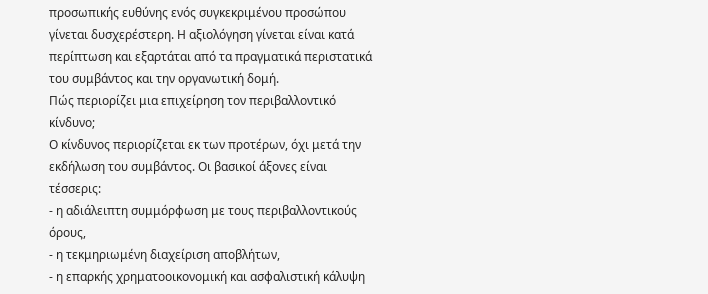προσωπικής ευθύνης ενός συγκεκριμένου προσώπου γίνεται δυσχερέστερη. Η αξιολόγηση γίνεται είναι κατά περίπτωση και εξαρτάται από τα πραγματικά περιστατικά του συμβάντος και την οργανωτική δομή.
Πώς περιορίζει μια επιχείρηση τον περιβαλλοντικό κίνδυνο;
Ο κίνδυνος περιορίζεται εκ των προτέρων, όχι μετά την εκδήλωση του συμβάντος. Οι βασικοί άξονες είναι τέσσερις:
- η αδιάλειπτη συμμόρφωση με τους περιβαλλοντικούς όρους,
- η τεκμηριωμένη διαχείριση αποβλήτων,
- η επαρκής χρηματοοικονομική και ασφαλιστική κάλυψη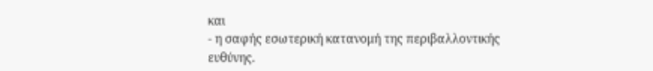και
- η σαφής εσωτερική κατανομή της περιβαλλοντικής ευθύνης.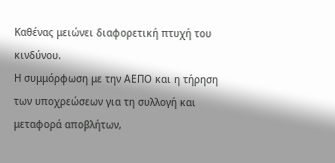Καθένας μειώνει διαφορετική πτυχή του κινδύνου.
Η συμμόρφωση με την ΑΕΠΟ και η τήρηση των υποχρεώσεων για τη συλλογή και μεταφορά αποβλήτων,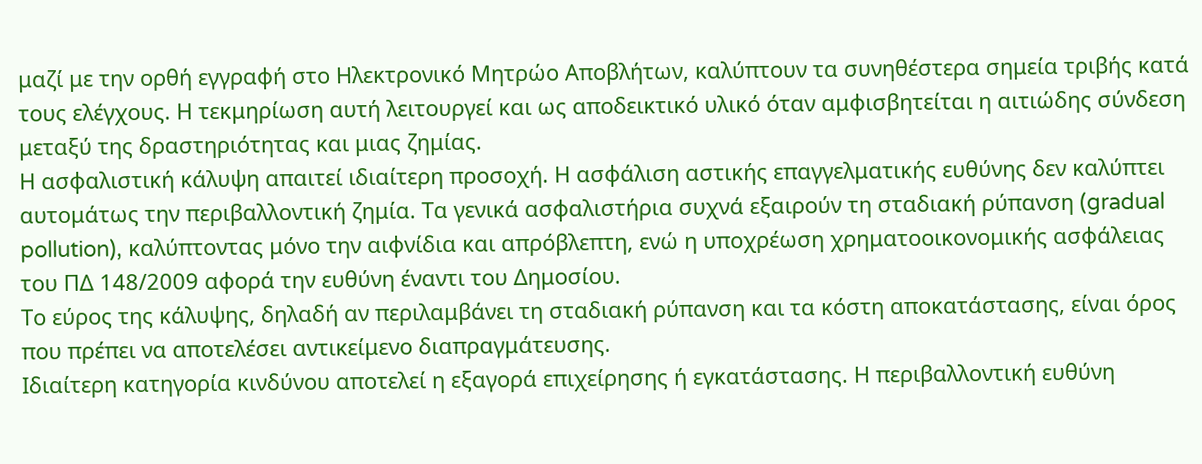μαζί με την ορθή εγγραφή στο Ηλεκτρονικό Μητρώο Αποβλήτων, καλύπτουν τα συνηθέστερα σημεία τριβής κατά τους ελέγχους. Η τεκμηρίωση αυτή λειτουργεί και ως αποδεικτικό υλικό όταν αμφισβητείται η αιτιώδης σύνδεση μεταξύ της δραστηριότητας και μιας ζημίας.
Η ασφαλιστική κάλυψη απαιτεί ιδιαίτερη προσοχή. Η ασφάλιση αστικής επαγγελματικής ευθύνης δεν καλύπτει αυτομάτως την περιβαλλοντική ζημία. Τα γενικά ασφαλιστήρια συχνά εξαιρούν τη σταδιακή ρύπανση (gradual pollution), καλύπτοντας μόνο την αιφνίδια και απρόβλεπτη, ενώ η υποχρέωση χρηματοοικονομικής ασφάλειας του ΠΔ 148/2009 αφορά την ευθύνη έναντι του Δημοσίου.
Το εύρος της κάλυψης, δηλαδή αν περιλαμβάνει τη σταδιακή ρύπανση και τα κόστη αποκατάστασης, είναι όρος που πρέπει να αποτελέσει αντικείμενο διαπραγμάτευσης.
Ιδιαίτερη κατηγορία κινδύνου αποτελεί η εξαγορά επιχείρησης ή εγκατάστασης. Η περιβαλλοντική ευθύνη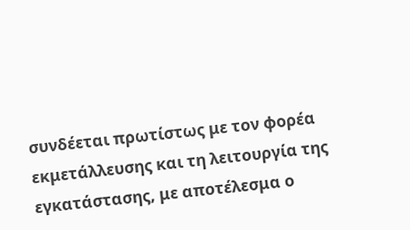συνδέεται πρωτίστως με τον φορέα εκμετάλλευσης και τη λειτουργία της εγκατάστασης, με αποτέλεσμα ο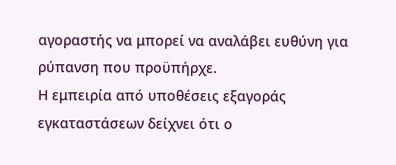αγοραστής να μπορεί να αναλάβει ευθύνη για ρύπανση που προϋπήρχε.
Η εμπειρία από υποθέσεις εξαγοράς εγκαταστάσεων δείχνει ότι ο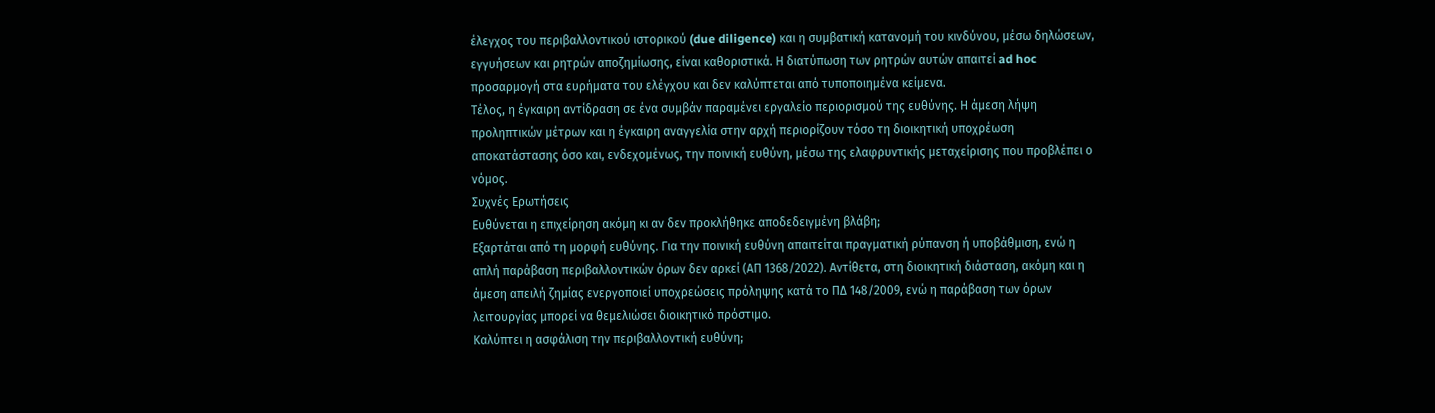έλεγχος του περιβαλλοντικού ιστορικού (due diligence) και η συμβατική κατανομή του κινδύνου, μέσω δηλώσεων, εγγυήσεων και ρητρών αποζημίωσης, είναι καθοριστικά. Η διατύπωση των ρητρών αυτών απαιτεί ad hoc προσαρμογή στα ευρήματα του ελέγχου και δεν καλύπτεται από τυποποιημένα κείμενα.
Τέλος, η έγκαιρη αντίδραση σε ένα συμβάν παραμένει εργαλείο περιορισμού της ευθύνης. Η άμεση λήψη προληπτικών μέτρων και η έγκαιρη αναγγελία στην αρχή περιορίζουν τόσο τη διοικητική υποχρέωση αποκατάστασης όσο και, ενδεχομένως, την ποινική ευθύνη, μέσω της ελαφρυντικής μεταχείρισης που προβλέπει ο νόμος.
Συχνές Ερωτήσεις
Ευθύνεται η επιχείρηση ακόμη κι αν δεν προκλήθηκε αποδεδειγμένη βλάβη;
Εξαρτάται από τη μορφή ευθύνης. Για την ποινική ευθύνη απαιτείται πραγματική ρύπανση ή υποβάθμιση, ενώ η απλή παράβαση περιβαλλοντικών όρων δεν αρκεί (ΑΠ 1368/2022). Αντίθετα, στη διοικητική διάσταση, ακόμη και η άμεση απειλή ζημίας ενεργοποιεί υποχρεώσεις πρόληψης κατά το ΠΔ 148/2009, ενώ η παράβαση των όρων λειτουργίας μπορεί να θεμελιώσει διοικητικό πρόστιμο.
Καλύπτει η ασφάλιση την περιβαλλοντική ευθύνη;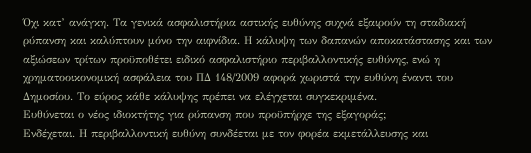Όχι κατ’ ανάγκη. Τα γενικά ασφαλιστήρια αστικής ευθύνης συχνά εξαιρούν τη σταδιακή ρύπανση και καλύπτουν μόνο την αιφνίδια. Η κάλυψη των δαπανών αποκατάστασης και των αξιώσεων τρίτων προϋποθέτει ειδικό ασφαλιστήριο περιβαλλοντικής ευθύνης, ενώ η χρηματοοικονομική ασφάλεια του ΠΔ 148/2009 αφορά χωριστά την ευθύνη έναντι του Δημοσίου. Το εύρος κάθε κάλυψης πρέπει να ελέγχεται συγκεκριμένα.
Ευθύνεται ο νέος ιδιοκτήτης για ρύπανση που προϋπήρχε της εξαγοράς;
Ενδέχεται. Η περιβαλλοντική ευθύνη συνδέεται με τον φορέα εκμετάλλευσης και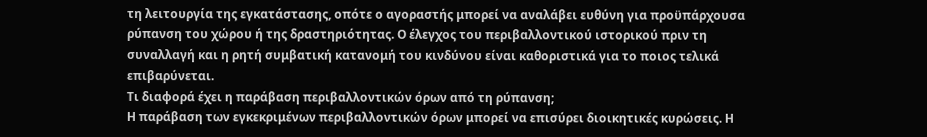τη λειτουργία της εγκατάστασης, οπότε ο αγοραστής μπορεί να αναλάβει ευθύνη για προϋπάρχουσα ρύπανση του χώρου ή της δραστηριότητας. Ο έλεγχος του περιβαλλοντικού ιστορικού πριν τη συναλλαγή και η ρητή συμβατική κατανομή του κινδύνου είναι καθοριστικά για το ποιος τελικά επιβαρύνεται.
Τι διαφορά έχει η παράβαση περιβαλλοντικών όρων από τη ρύπανση;
Η παράβαση των εγκεκριμένων περιβαλλοντικών όρων μπορεί να επισύρει διοικητικές κυρώσεις. Η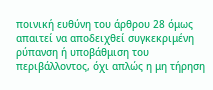ποινική ευθύνη του άρθρου 28 όμως απαιτεί να αποδειχθεί συγκεκριμένη ρύπανση ή υποβάθμιση του περιβάλλοντος, όχι απλώς η μη τήρηση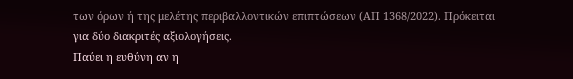των όρων ή της μελέτης περιβαλλοντικών επιπτώσεων (ΑΠ 1368/2022). Πρόκειται για δύο διακριτές αξιολογήσεις.
Παύει η ευθύνη αν η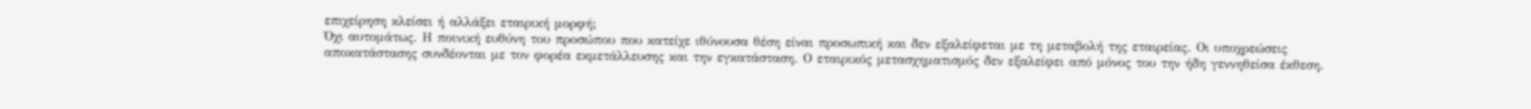επιχείρηση κλείσει ή αλλάξει εταιρική μορφή;
Όχι αυτομάτως. Η ποινική ευθύνη του προσώπου που κατείχε ιθύνουσα θέση είναι προσωπική και δεν εξαλείφεται με τη μεταβολή της εταιρείας. Οι υποχρεώσεις αποκατάστασης συνδέονται με τον φορέα εκμετάλλευσης και την εγκατάσταση. Ο εταιρικός μετασχηματισμός δεν εξαλείφει από μόνος του την ήδη γεννηθείσα έκθεση.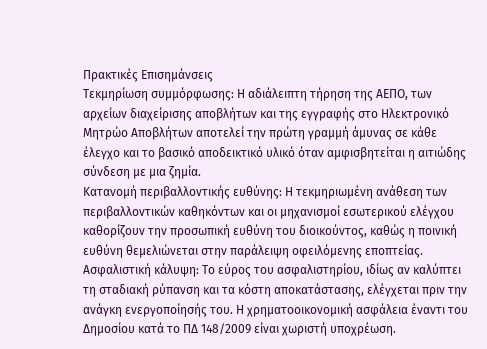Πρακτικές Επισημάνσεις
Τεκμηρίωση συμμόρφωσης: Η αδιάλειπτη τήρηση της ΑΕΠΟ, των αρχείων διαχείρισης αποβλήτων και της εγγραφής στο Ηλεκτρονικό Μητρώο Αποβλήτων αποτελεί την πρώτη γραμμή άμυνας σε κάθε έλεγχο και το βασικό αποδεικτικό υλικό όταν αμφισβητείται η αιτιώδης σύνδεση με μια ζημία.
Κατανομή περιβαλλοντικής ευθύνης: Η τεκμηριωμένη ανάθεση των περιβαλλοντικών καθηκόντων και οι μηχανισμοί εσωτερικού ελέγχου καθορίζουν την προσωπική ευθύνη του διοικούντος, καθώς η ποινική ευθύνη θεμελιώνεται στην παράλειψη οφειλόμενης εποπτείας.
Ασφαλιστική κάλυψη: Το εύρος του ασφαλιστηρίου, ιδίως αν καλύπτει τη σταδιακή ρύπανση και τα κόστη αποκατάστασης, ελέγχεται πριν την ανάγκη ενεργοποίησής του. Η χρηματοοικονομική ασφάλεια έναντι του Δημοσίου κατά το ΠΔ 148/2009 είναι χωριστή υποχρέωση.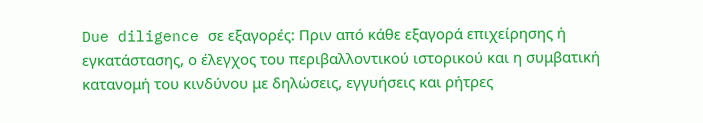Due diligence σε εξαγορές: Πριν από κάθε εξαγορά επιχείρησης ή εγκατάστασης, ο έλεγχος του περιβαλλοντικού ιστορικού και η συμβατική κατανομή του κινδύνου με δηλώσεις, εγγυήσεις και ρήτρες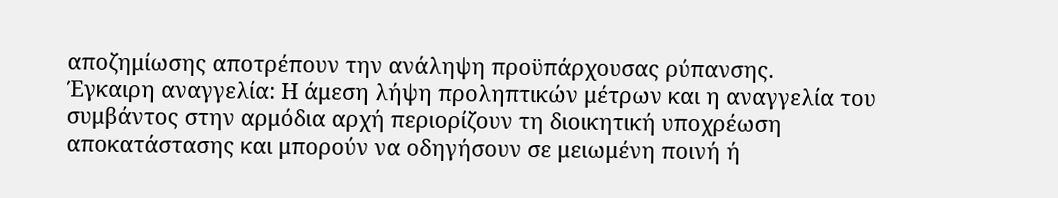αποζημίωσης αποτρέπουν την ανάληψη προϋπάρχουσας ρύπανσης.
Έγκαιρη αναγγελία: Η άμεση λήψη προληπτικών μέτρων και η αναγγελία του συμβάντος στην αρμόδια αρχή περιορίζουν τη διοικητική υποχρέωση αποκατάστασης και μπορούν να οδηγήσουν σε μειωμένη ποινή ή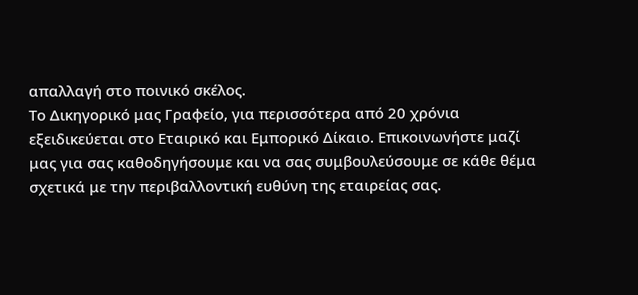απαλλαγή στο ποινικό σκέλος.
Το Δικηγορικό μας Γραφείο, για περισσότερα από 20 χρόνια εξειδικεύεται στο Εταιρικό και Εμπορικό Δίκαιο. Επικοινωνήστε μαζί μας για σας καθοδηγήσουμε και να σας συμβουλεύσουμε σε κάθε θέμα σχετικά με την περιβαλλοντική ευθύνη της εταιρείας σας.